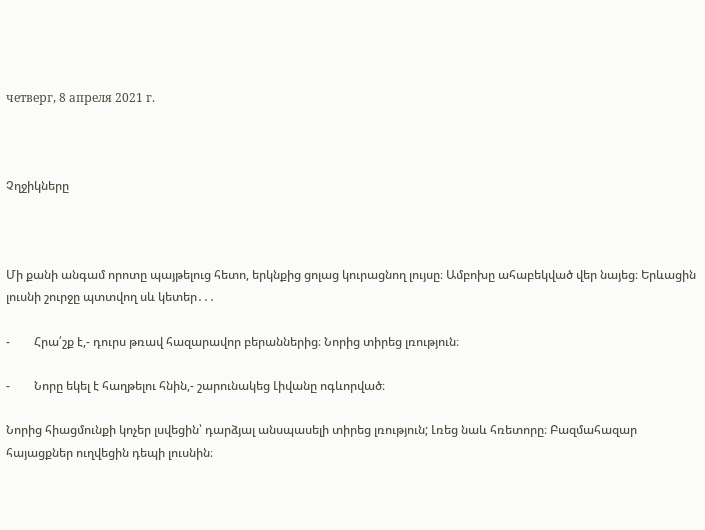четверг, 8 апреля 2021 г.



Չղջիկները



Մի քանի անգամ որոտը պայթելուց հետո, երկնքից ցոլաց կուրացնող լույսը։ Ամբոխը ահաբեկված վեր նայեց։ Երևացին լուսնի շուրջը պտտվող սև կետեր․․․

-        Հրա՛շք է,- դուրս թռավ հազարավոր բերաններից։ Նորից տիրեց լռություն։

-        Նորը եկել է հաղթելու հնին,- շարունակեց Լիվանը ոգևորված։

Նորից հիացմունքի կոչեր լսվեցին՝ դարձյալ անսպասելի տիրեց լռություն; Լռեց նաև հռետորը։ Բազմահազար հայացքներ ուղվեցին դեպի լուսնին։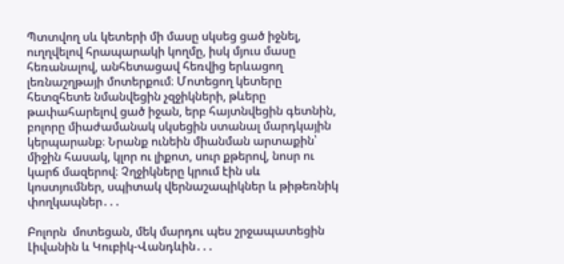Պտտվող սև կետերի մի մասը սկսեց ցած իջնել, ուղղվելով հրապարակի կողմը, իսկ մյուս մասը հեռանալով, անհետացավ հեռվից երևացող լեռնաշղթայի մոտերքում։ Մոտեցող կետերը հետզհետե նմանվեցին չզջիկների, թևերը թափահարելով ցած իջան, երբ հայտնվեցին գետնին, բոլորը միաժամանակ սկսեցին ստանալ մարդկային կերպարանք։ Նրանք ունեին միանման արտաքին՝ միջին հասակ, կլոր ու լիքոտ, սուր քթերով, նոսր ու կարճ մազերով։ Չղջիկները կրում էին սև կոստյումներ, սպիտակ վերնաշապիկներ և թիթեռնիկ փողկապներ․․․

Բոլորն  մոտեցան, մեկ մարդու պես շրջապատեցին Լիվանին և Կուբիկ-Վանդևին․․․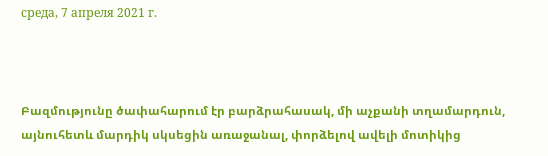среда, 7 апреля 2021 г.



Բազմությունը ծափահարում էր բարձրահասակ, մի աչքանի տղամարդուն, այնուհետև մարդիկ սկսեցին առաջանալ, փորձելով ավելի մոտիկից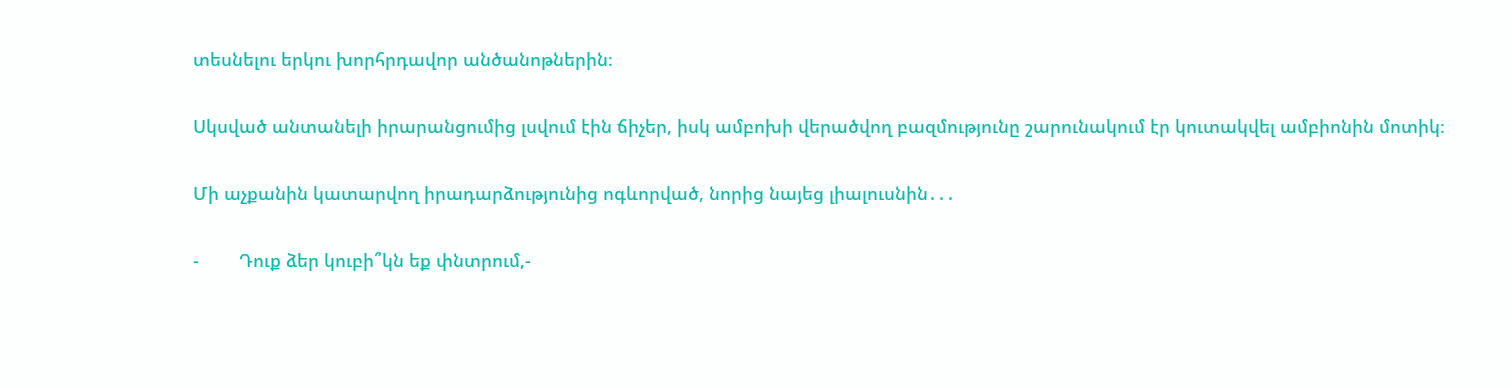տեսնելու երկու խորհրդավոր անծանոթներին։

Սկսված անտանելի իրարանցումից լսվում էին ճիչեր, իսկ ամբոխի վերածվող բազմությունը շարունակում էր կուտակվել ամբիոնին մոտիկ։

Մի աչքանին կատարվող իրադարձությունից ոգևորված, նորից նայեց լիալուսնին․․․

-        Դուք ձեր կուբի՞կն եք փնտրում,-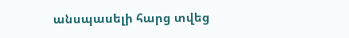անսպասելի հարց տվեց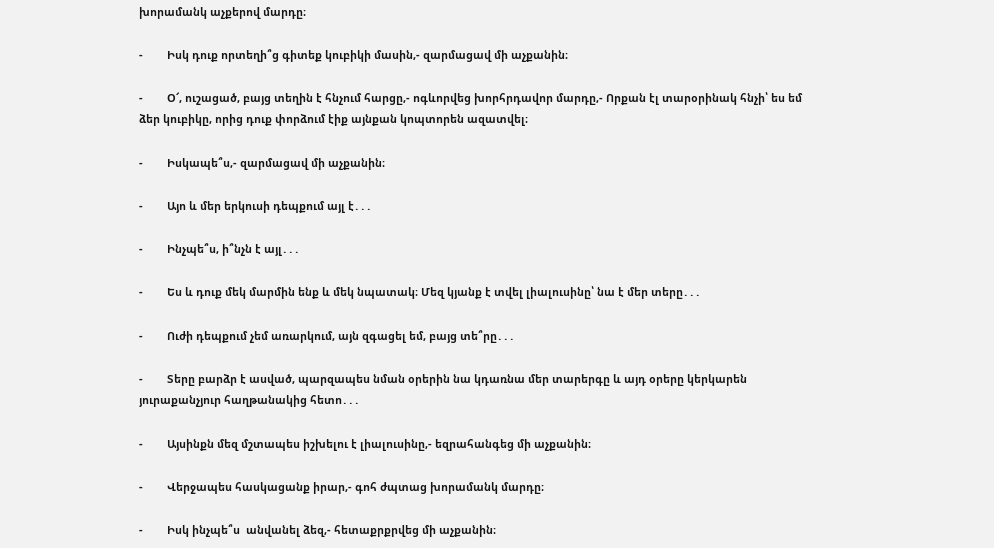խորամանկ աչքերով մարդը։

-        Իսկ դուք որտեղի՞ց գիտեք կուբիկի մասին,- զարմացավ մի աչքանին։

-        Օ՜, ուշացած, բայց տեղին է հնչում հարցը,- ոգևորվեց խորհրդավոր մարդը,- Որքան էլ տարօրինակ հնչի՝ ես եմ ձեր կուբիկը, որից դուք փորձում էիք այնքան կոպտորեն ազատվել։

-        Իսկապե՞ս,- զարմացավ մի աչքանին։

-        Այո և մեր երկուսի դեպքում այլ է․․․

-        Ինչպե՞ս, ի՞նչն է այլ․․․

-        Ես և դուք մեկ մարմին ենք և մեկ նպատակ։ Մեզ կյանք է տվել լիալուսինը՝ նա է մեր տերը․․․

-        Ուժի դեպքում չեմ առարկում, այն զգացել եմ, բայց տե՞րը․․․

-        Տերը բարձր է ասված, պարզապես նման օրերին նա կդառնա մեր տարերգը և այդ օրերը կերկարեն յուրաքանչյուր հաղթանակից հետո․․․

-        Այսինքն մեզ մշտապես իշխելու է լիալուսինը,- եզրահանգեց մի աչքանին։

-        Վերջապես հասկացանք իրար,- գոհ ժպտաց խորամանկ մարդը։

-        Իսկ ինչպե՞ս  անվանել ձեզ,- հետաքրքրվեց մի աչքանին։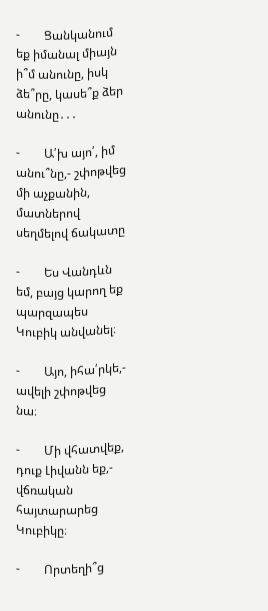-        Ցանկանում եք իմանալ միայն ի՞մ անունը, իսկ ձե՞րը, կասե՞ք ձեր անունը․․․

-        Ա՛խ այո՛, իմ անու՞նը,- շփոթվեց մի աչքանին, մատներով սեղմելով ճակատը

-        Ես Վանդևն եմ, բայց կարող եք պարզապես Կուբիկ անվանել։

-        Այո, իհա՛րկե,- ավելի շփոթվեց նա։

-        Մի վհատվեք, դուք Լիվանն եք,- վճռական հայտարարեց Կուբիկը։

-        Որտեղի՞ց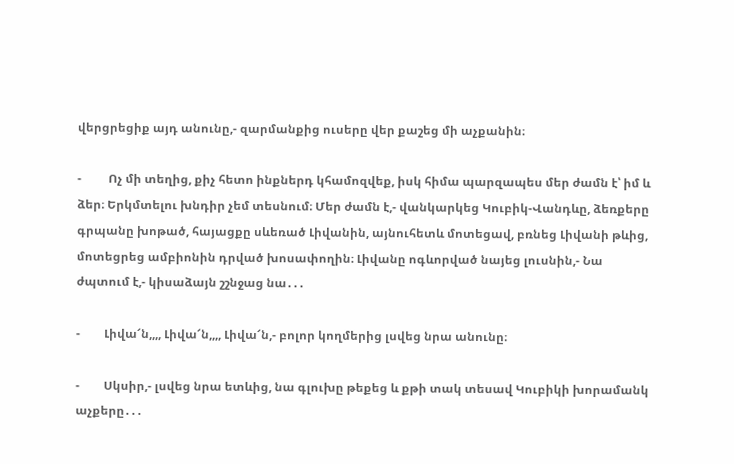վերցրեցիք այդ անունը,- զարմանքից ուսերը վեր քաշեց մի աչքանին։

-         Ոչ մի տեղից, քիչ հետո ինքներդ կհամոզվեք, իսկ հիմա պարզապես մեր ժամն է՝ իմ և ձեր։ Երկմտելու խնդիր չեմ տեսնում։ Մեր ժամն է,- վանկարկեց Կուբիկ-Վանդևը, ձեռքերը գրպանը խոթած, հայացքը սևեռած Լիվանին, այնուհետև մոտեցավ, բռնեց Լիվանի թևից, մոտեցրեց ամբիոնին դրված խոսափողին։ Լիվանը ոգևորված նայեց լուսնին,- Նա ժպտում է,- կիսաձայն շշնջաց նա․․․

-        Լիվա՜ն,,,, Լիվա՜ն,,,, Լիվա՜ն,- բոլոր կողմերից լսվեց նրա անունը։

-        Սկսիր,- լսվեց նրա ետևից, նա գլուխը թեքեց և քթի տակ տեսավ Կուբիկի խորամանկ աչքերը․․․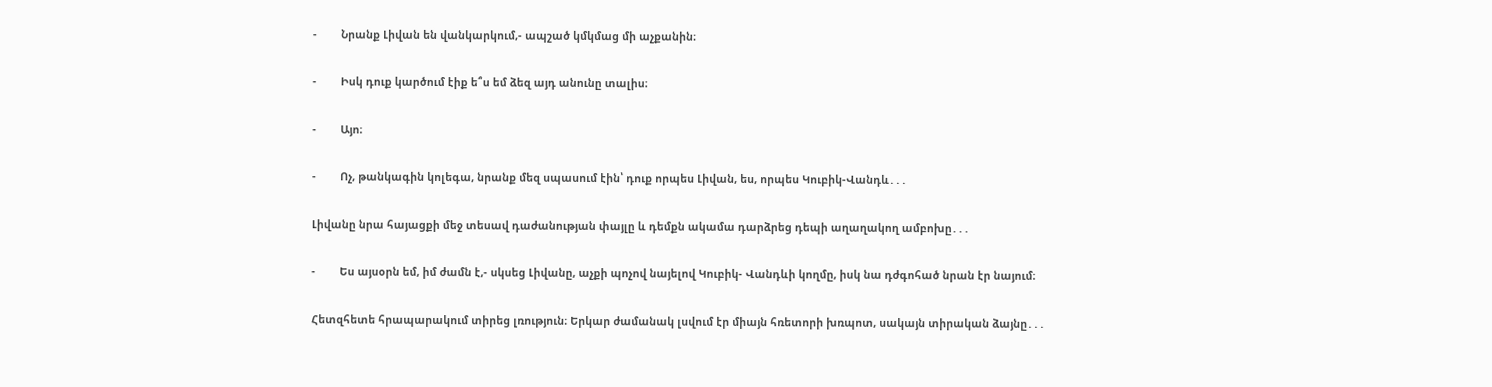-        Նրանք Լիվան են վանկարկում,- ապշած կմկմաց մի աչքանին։

-        Իսկ դուք կարծում էիք ե՞ս եմ ձեզ այդ անունը տալիս։

-        Այո։

-        Ոչ, թանկագին կոլեգա, նրանք մեզ սպասում էին՝ դուք որպես Լիվան, ես, որպես Կուբիկ-Վանդև․․․

Լիվանը նրա հայացքի մեջ տեսավ դաժանության փայլը և դեմքն ակամա դարձրեց դեպի աղաղակող ամբոխը․․․

-        Ես այսօրն եմ, իմ ժամն է,- սկսեց Լիվանը, աչքի պոչով նայելով Կուբիկ- Վանդևի կողմը, իսկ նա դժգոհած նրան էր նայում։

Հետզհետե հրապարակում տիրեց լռություն։ Երկար ժամանակ լսվում էր միայն հռետորի խռպոտ, սակայն տիրական ձայնը․․․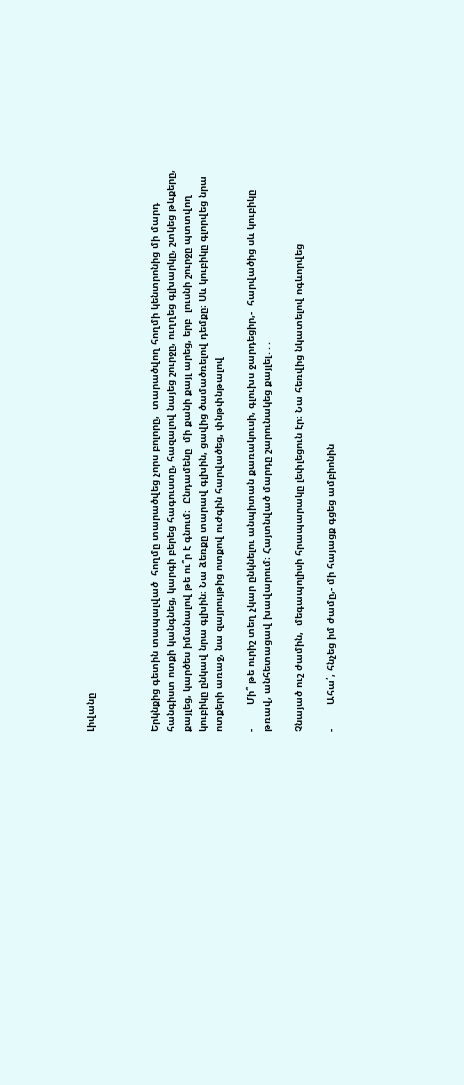Լիվանը



Երկնքից գետին տապալված  հողմը տարածվեց չորս բոլորը,  տարածվող հողմի կենտրոնից մի մարդ հանգիստ ոտքի կանգնեց, կարգի բերեց հագուստը, հազալով նայեց շուրջը, ուղղեց գլխարկը, շտկեց թևքերը,  քայլեց, կարծես իմանալով թե ու՞ր է գնում։  Ընդամենը  մի քանի քայլ արեց, երբ  լուսնի շուրջը պտտվող կուբիկը ընկավ նրա գլխին։ Նա ձեռքը տարավ գլխին, ցավից ծամածռելով դեմքը։ Սև կուբիկը գլորվեց նրա ոտքերի առաջ, նա զայրույթից ոտքով ուժգին հարվածեց, փնթփնթալով

-        Մի՞ թե ուրիշ տեղ չկար ընկնելու անպիտան քառակուսի, գլուխս ջարդեցիր,-  հարվածից սև կուբիկը թռավ, անհետացավ խավարում։ Հայտնված մարդը շարունակեց քայլել․․․

Չնայած ուշ ժամին,  մեգապոլիսի հրապարակը լեփլեցուն էր։ Նա հեռվից նկատելով ոգևորվեց

-        Ահա՛, հնչեց իմ ժամը,- մի հայացք գցեց ամբիոնին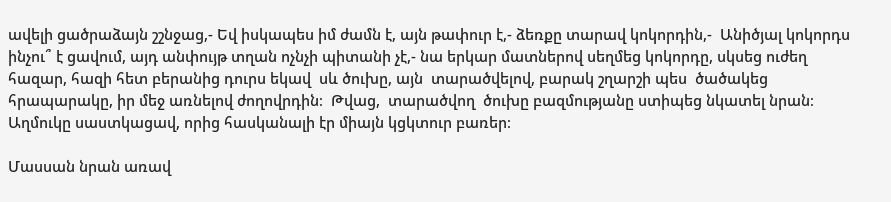ավելի ցածրաձայն շշնջաց,- Եվ իսկապես իմ ժամն է, այն թափուր է,- ձեռքը տարավ կոկորդին,-  Անիծյալ կոկորդս ինչու՞ է ցավում, այդ անփույթ տղան ոչնչի պիտանի չէ,- նա երկար մատներով սեղմեց կոկորդը, սկսեց ուժեղ հազար, հազի հետ բերանից դուրս եկավ  սև ծուխը, այն  տարածվելով, բարակ շղարշի պես  ծածակեց հրապարակը, իր մեջ առնելով ժողովրդին։  Թվաց,  տարածվող  ծուխը բազմությանը ստիպեց նկատել նրան։ Աղմուկը սաստկացավ, որից հասկանալի էր միայն կցկտուր բառեր։

Մասսան նրան առավ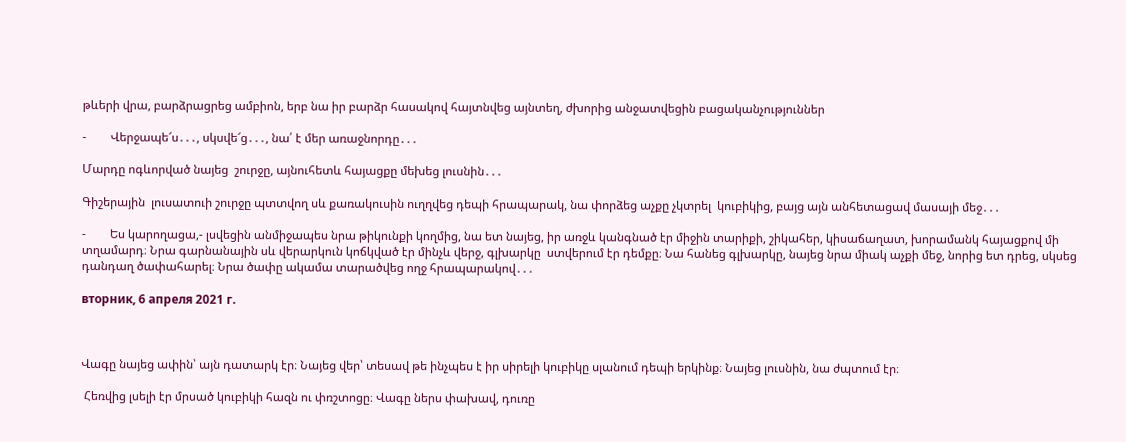թևերի վրա, բարձրացրեց ամբիոն, երբ նա իր բարձր հասակով հայտնվեց այնտեղ, ժխորից անջատվեցին բացականչություններ

-        Վերջապե՜ս․․․, սկսվե՜ց․․․, նա՛ է մեր առաջնորդը․․․

Մարդը ոգևորված նայեց  շուրջը, այնուհետև հայացքը մեխեց լուսնին․․․

Գիշերային  լուսատուի շուրջը պտտվող սև քառակուսին ուղղվեց դեպի հրապարակ, նա փորձեց աչքը չկտրել  կուբիկից, բայց այն անհետացավ մասայի մեջ․․․

-        Ես կարողացա,- լսվեցին անմիջապես նրա թիկունքի կողմից, նա ետ նայեց, իր առջև կանգնած էր միջին տարիքի, շիկահեր, կիսաճաղատ, խորամանկ հայացքով մի տղամարդ։ Նրա գարնանային սև վերարկուն կոճկված էր մինչև վերջ, գլխարկը  ստվերում էր դեմքը։ Նա հանեց գլխարկը, նայեց նրա միակ աչքի մեջ, նորից ետ դրեց, սկսեց դանդաղ ծափահարել։ Նրա ծափը ակամա տարածվեց ողջ հրապարակով․․․

вторник, 6 апреля 2021 г.



Վագը նայեց ափին՝ այն դատարկ էր։ Նայեց վեր՝ տեսավ թե ինչպես է իր սիրելի կուբիկը սլանում դեպի երկինք։ Նայեց լուսնին, նա ժպտում էր։

 Հեռվից լսելի էր մրսած կուբիկի հազն ու փռշտոցը։ Վագը ներս փախավ, դուռը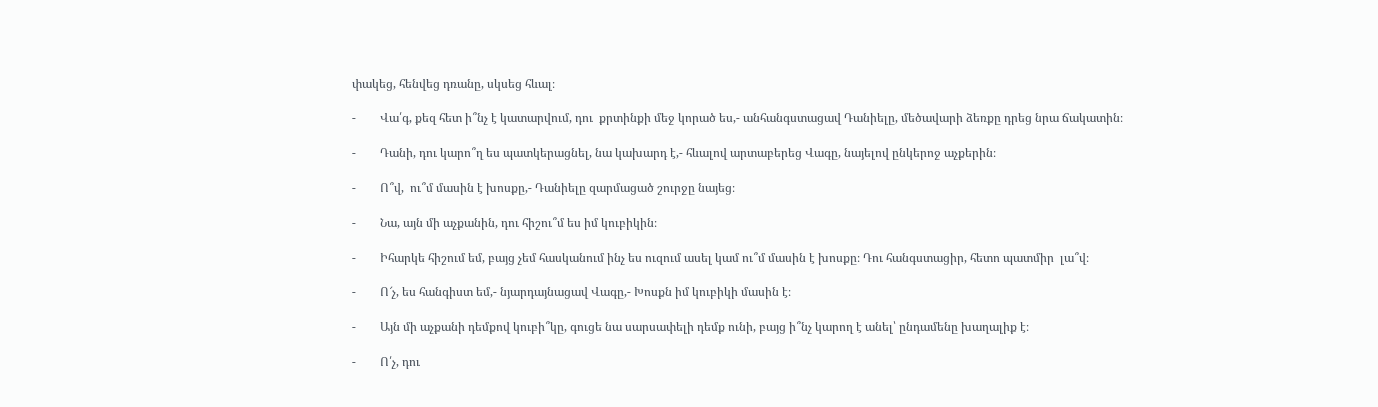փակեց, հենվեց դռանը, սկսեց հևալ։

-        Վա՛գ, քեզ հետ ի՞նչ է կատարվում, դու  քրտինքի մեջ կորած ես,- անհանգստացավ Դանիելը, մեծավարի ձեռքը դրեց նրա ճակատին։

-        Դանի, դու կարո՞ղ ես պատկերացնել, նա կախարդ է,- հևալով արտաբերեց Վագը, նայելով ընկերոջ աչքերին։

-        Ո՞վ,  ու՞մ մասին է խոսքը,- Դանիելը զարմացած շուրջը նայեց։

-        Նա, այն մի աչքանին, դու հիշու՞մ ես իմ կուբիկին։

-        Իհարկե հիշում եմ, բայց չեմ հասկանում ինչ ես ուզում ասել կամ ու՞մ մասին է խոսքը։ Դու հանգստացիր, հետո պատմիր  լա՞վ։

-        Ո՜չ, ես հանգիստ եմ,- նյարդայնացավ Վագը,- Խոսքն իմ կուբիկի մասին է։

-        Այն մի աչքանի դեմքով կուբի՞կը, գուցե նա սարսափելի դեմք ունի, բայց ի՞նչ կարող է անել՝ ընդամենը խաղալիք է։

-        Ո՛չ, դու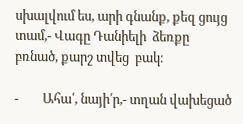սխալվում ես, արի գնանք, քեզ ցույց տամ,- Վագը Դանիելի  ձեռքը բռնած, քարշ տվեց  բակ։

-        Ահա՛, նայի՛ր,- տղան վախեցած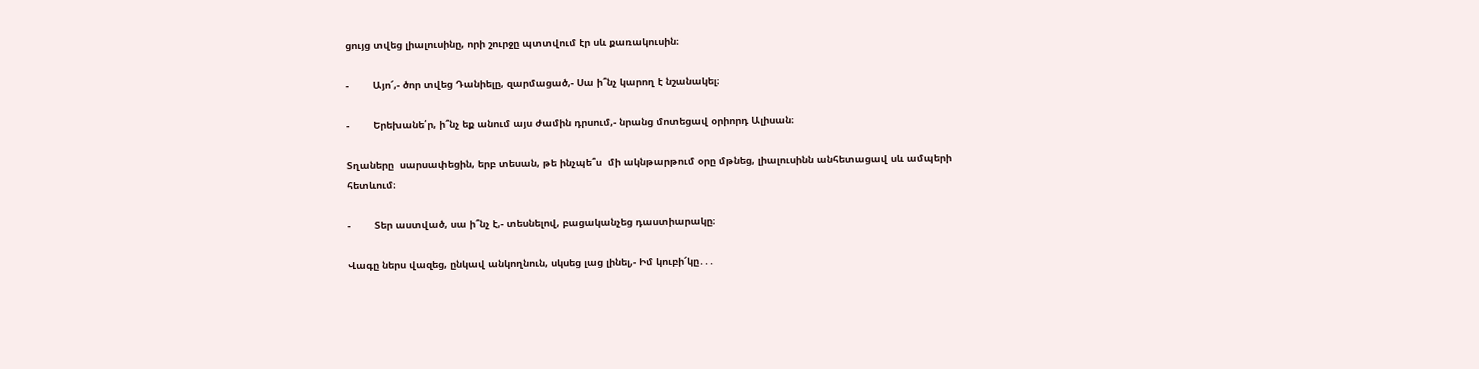ցույց տվեց լիալուսինը, որի շուրջը պտտվում էր սև քառակուսին։

-        Այո՜,- ծոր տվեց Դանիելը, զարմացած,- Սա ի՞նչ կարող է նշանակել։

-        Երեխանե՛ր, ի՞նչ եք անում այս ժամին դրսում,- նրանց մոտեցավ օրիորդ Ալիսան։

Տղաները  սարսափեցին, երբ տեսան, թե ինչպե՞ս  մի ակնթարթում օրը մթնեց, լիալուսինն անհետացավ սև ամպերի հետևում։

-        Տեր աստված, սա ի՞նչ է,- տեսնելով, բացականչեց դաստիարակը։

Վագը ներս վազեց, ընկավ անկողնուն, սկսեց լաց լինել,- Իմ կուբի՜կը․․․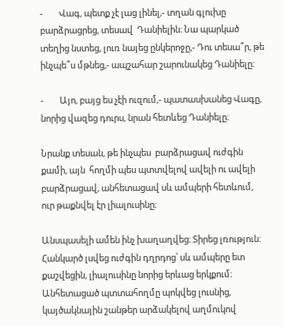-        Վագ, պետք չէ լաց լինել,- տղան գլուխը բարձրացրեց, տեսավ  Դանիելին։ Նա պարկած տեղից նստեց, լուռ նայեց ընկերոջը,- Դու տեսա՞ր, թե ինչպե՞ս մթնեց,- ապշահար շարունակեց Դանիելը։

-        Այո, բայց ես չէի ուզում,- պատասխանեց Վագը, նորից վազեց դուրս, նրան հետևեց Դանիելը։

Նրանք տեսան, թե ինչպես  բարձրացավ ուժգին քամի, այն  հողմի պես պտտվելով ավելի ու ավելի բարձրացավ, անհետացավ սև ամպերի հետևում, ուր թաքնվել էր լիալուսինը։

Անսպասելի ամեն ինչ խաղաղվեց։ Տիրեց լռություն։  Հանկարծ լսվեց ուժգին դղրդոց՝ սև ամպերը ետ քաշվեցին, լիալուսինը նորից երևաց երկքում։ Անհետացած պտտահողմը պոկվեց լուսնից, կայծակնային շանթեր արձակելով աղմուկով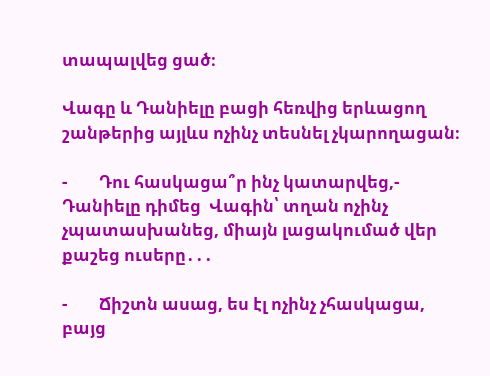տապալվեց ցած։

Վագը և Դանիելը բացի հեռվից երևացող շանթերից այլևս ոչինչ տեսնել չկարողացան։

-        Դու հասկացա՞ր ինչ կատարվեց,- Դանիելը դիմեց  Վագին՝ տղան ոչինչ չպատասխանեց, միայն լացակումած վեր քաշեց ուսերը․․․

-        Ճիշտն ասաց, ես էլ ոչինչ չհասկացա, բայց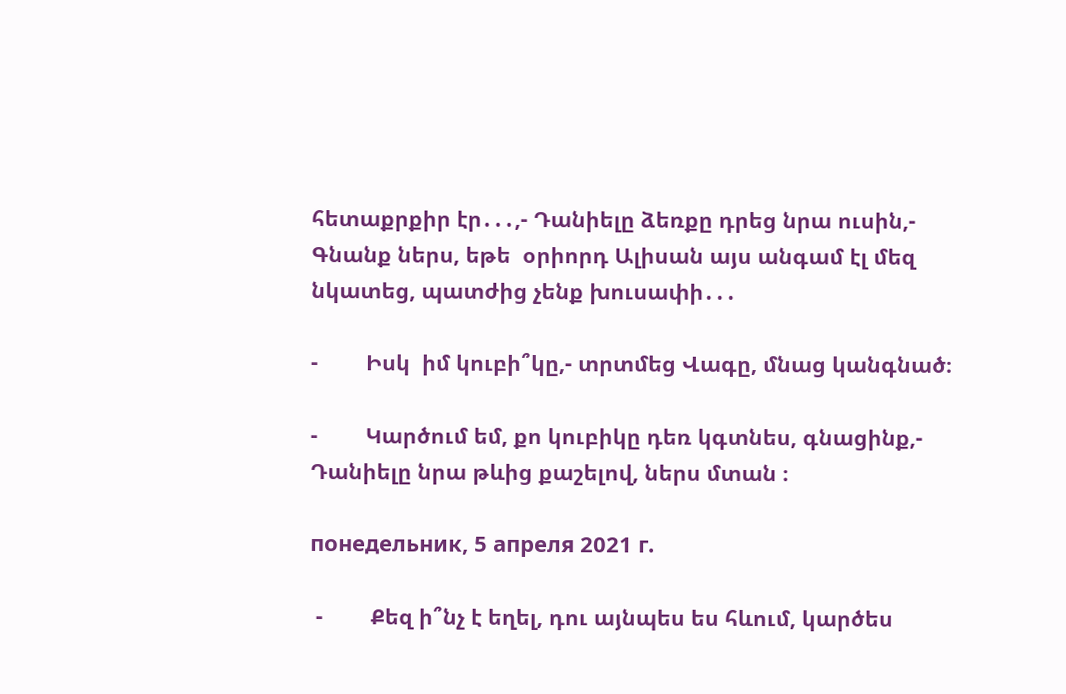հետաքրքիր էր․․․,- Դանիելը ձեռքը դրեց նրա ուսին,- Գնանք ներս, եթե  օրիորդ Ալիսան այս անգամ էլ մեզ նկատեց, պատժից չենք խուսափի․․․

-        Իսկ  իմ կուբի՞կը,- տրտմեց Վագը, մնաց կանգնած։

-        Կարծում եմ, քո կուբիկը դեռ կգտնես, գնացինք,- Դանիելը նրա թևից քաշելով, ներս մտան ։

понедельник, 5 апреля 2021 г.

 -        Քեզ ի՞նչ է եղել, դու այնպես ես հևում, կարծես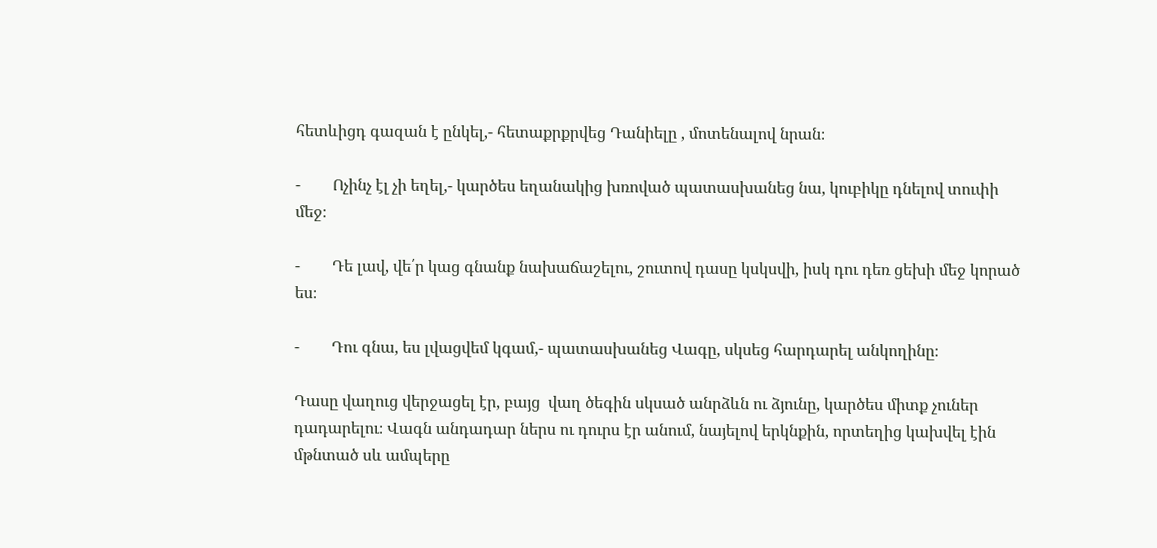հետևիցդ գազան է ընկել,- հետաքրքրվեց Դանիելը , մոտենալով նրան։

-        Ոչինչ էլ չի եղել,- կարծես եղանակից խռոված պատասխանեց նա, կուբիկը դնելով տուփի մեջ։

-        Դե լավ, վե՛ր կաց գնանք նախաճաշելու, շուտով դասը կսկսվի, իսկ դու դեռ ցեխի մեջ կորած ես։

-        Դու գնա, ես լվացվեմ կգամ,- պատասխանեց Վագը, սկսեց հարդարել անկողինը։

Դասը վաղուց վերջացել էր, բայց  վաղ ծեգին սկսած անրձևն ու ձյունը, կարծես միտք չուներ դադարելու։ Վագն անդադար ներս ու դուրս էր անում, նայելով երկնքին, որտեղից կախվել էին մթնտած սև ամպերը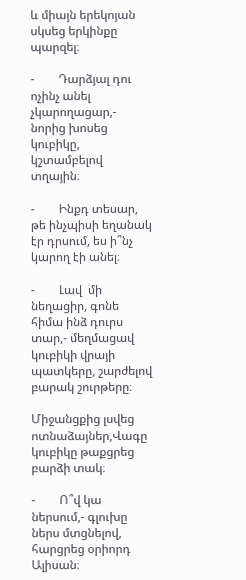և միայն երեկոյան սկսեց երկինքը պարզել։

-        Դարձյալ դու ոչինչ անել չկարողացար,- նորից խոսեց կուբիկը, կշտամբելով տղային։

-        Ինքդ տեսար, թե ինչպիսի եղանակ էր դրսում, ես ի՞նչ կարող էի անել։

-        Լավ  մի նեղացիր, գոնե հիմա ինձ դուրս տար,- մեղմացավ կուբիկի վրայի պատկերը, շարժելով բարակ շուրթերը։

Միջանցքից լսվեց ոտնաձայներ,Վագը կուբիկը թաքցրեց բարձի տակ։

-        Ո՞վ կա ներսում,- գլուխը ներս մտցնելով, հարցրեց օրիորդ Ալիսան։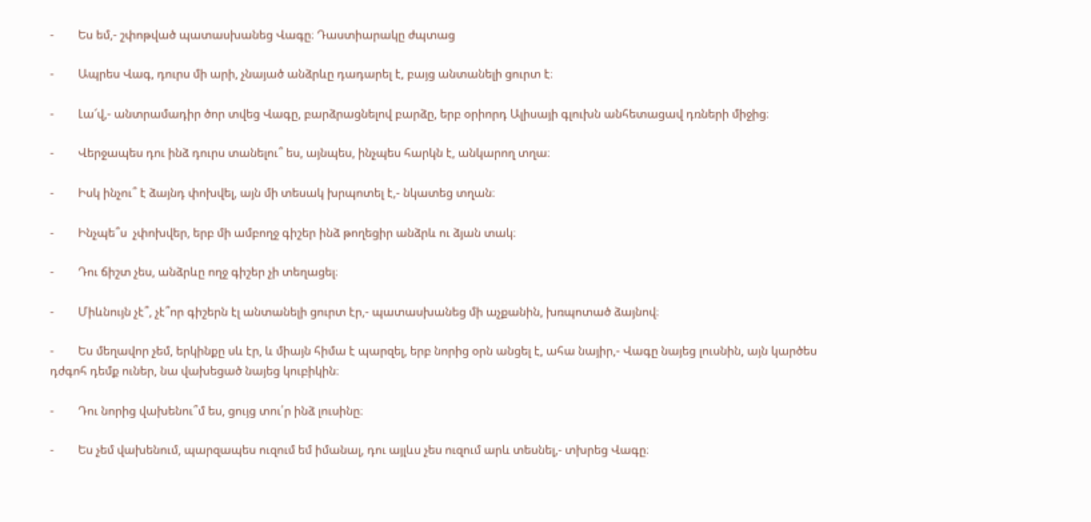-        Ես եմ,- շփոթված պատասխանեց Վագը։ Դաստիարակը ժպտաց

-        Ապրես Վագ, դուրս մի արի, չնայած անձրևը դադարել է, բայց անտանելի ցուրտ է։

-        Լա՜վ,- անտրամադիր ծոր տվեց Վագը, բարձրացնելով բարձը, երբ օրիորդ Ալիսայի գլուխն անհետացավ դռների միջից։

-        Վերջապես դու ինձ դուրս տանելու՞ ես, այնպես, ինչպես հարկն է, անկարող տղա։

-        Իսկ ինչու՞ է ձայնդ փոխվել, այն մի տեսակ խրպոտել է,- նկատեց տղան։

-        Ինչպե՞ս  չփոխվեր, երբ մի ամբողջ գիշեր ինձ թողեցիր անձրև ու ձյան տակ։

-        Դու ճիշտ չես, անձրևը ողջ գիշեր չի տեղացել։

-        Միևնույն չէ՞, չէ՞որ գիշերն էլ անտանելի ցուրտ էր,- պատասխանեց մի աչքանին, խռպոտած ձայնով։

-        Ես մեղավոր չեմ, երկինքը սև էր, և միայն հիմա է պարզել, երբ նորից օրն անցել է, ահա նայիր,- Վագը նայեց լուսնին, այն կարծես դժգոհ դեմք ուներ, նա վախեցած նայեց կուբիկին։

-        Դու նորից վախենու՞մ ես, ցույց տու՛ր ինձ լուսինը։

-        Ես չեմ վախենում, պարզապես ուզում եմ իմանալ, դու այլևս չես ուզում արև տեսնել,- տխրեց Վագը։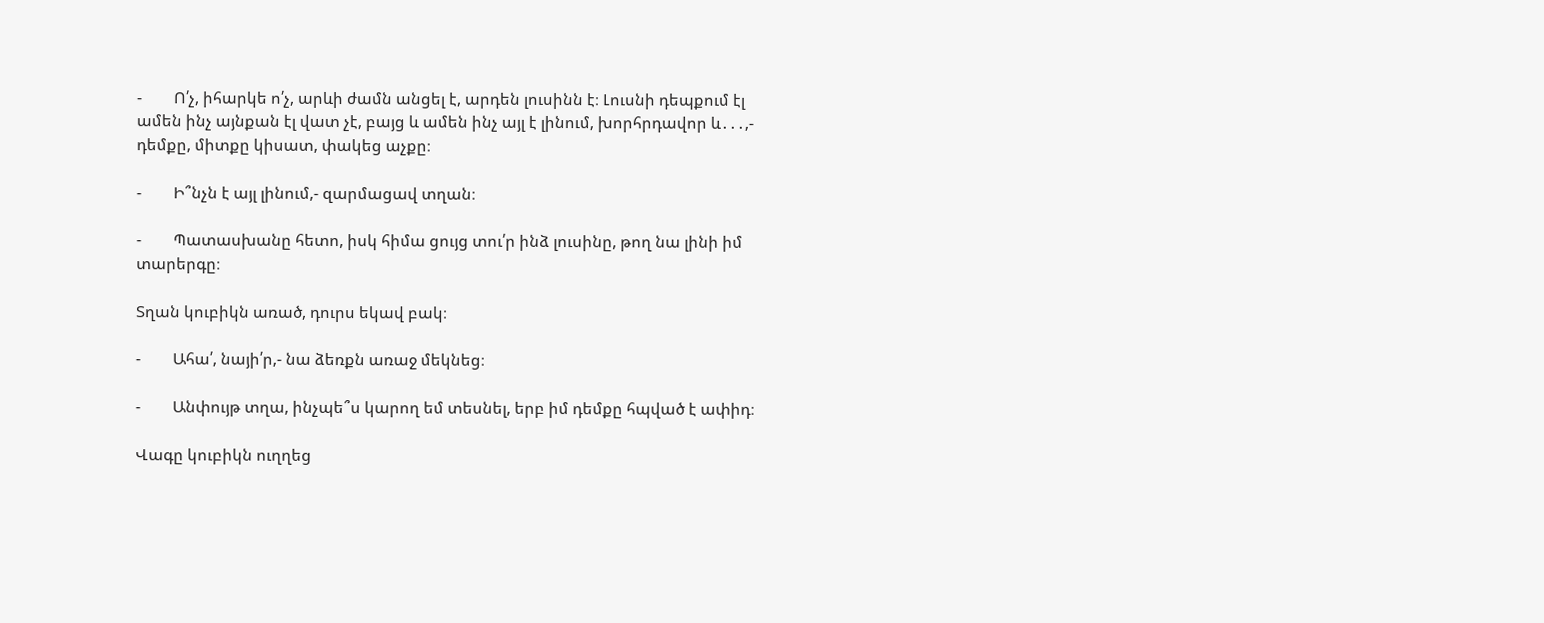-        Ո՛չ, իհարկե ո՛չ, արևի ժամն անցել է, արդեն լուսինն է։ Լուսնի դեպքում էլ ամեն ինչ այնքան էլ վատ չէ, բայց և ամեն ինչ այլ է լինում, խորհրդավոր և․․․,- դեմքը, միտքը կիսատ, փակեց աչքը։

-        Ի՞նչն է այլ լինում,- զարմացավ տղան։

-        Պատասխանը հետո, իսկ հիմա ցույց տու՛ր ինձ լուսինը, թող նա լինի իմ տարերգը։

Տղան կուբիկն առած, դուրս եկավ բակ։

-        Ահա՛, նայի՛ր,- նա ձեռքն առաջ մեկնեց։

-        Անփույթ տղա, ինչպե՞ս կարող եմ տեսնել, երբ իմ դեմքը հպված է ափիդ։

Վագը կուբիկն ուղղեց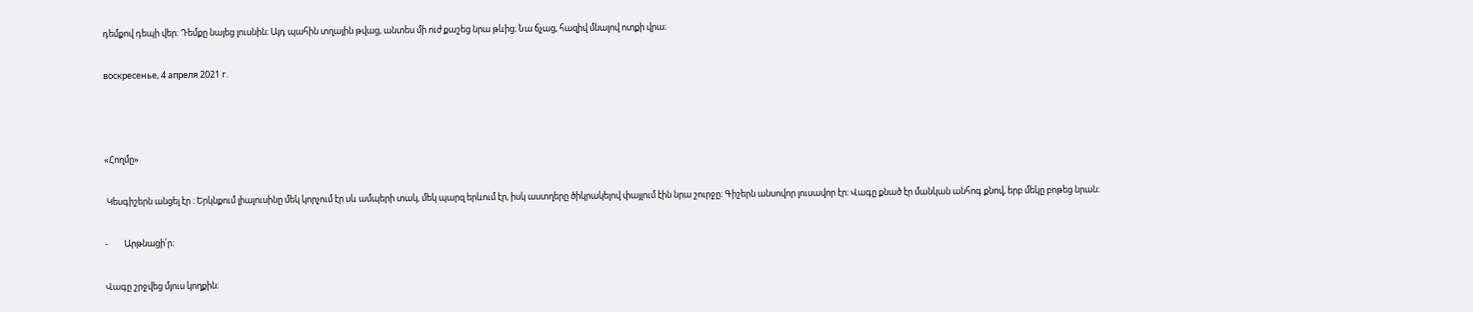դեմքով դեպի վեր։ Դեմքը նայեց լուսնին։ Այդ պահին տղային թվաց, անտես մի ուժ քաշեց նրա թևից։ Նա ճչաց, հազիվ մնալով ոտքի վրա։

воскресенье, 4 апреля 2021 г.



«Հողմը»

 Կեսգիշերն անցել էր ։ Երկնքում լիալուսինը մեկ կորչում էր սև ամպերի տակ, մեկ պարզ երևում էր, իսկ աստղերը ծիկրակելով փայլում էին նրա շուրջը։ Գիշերն անսովոր լուսավոր էր։ Վագը քնած էր մանկան անհոգ քնով, երբ մեկը բոթեց նրան։

-        Արթնացի՛ր։

Վագը շրջվեց մյուս կողքին։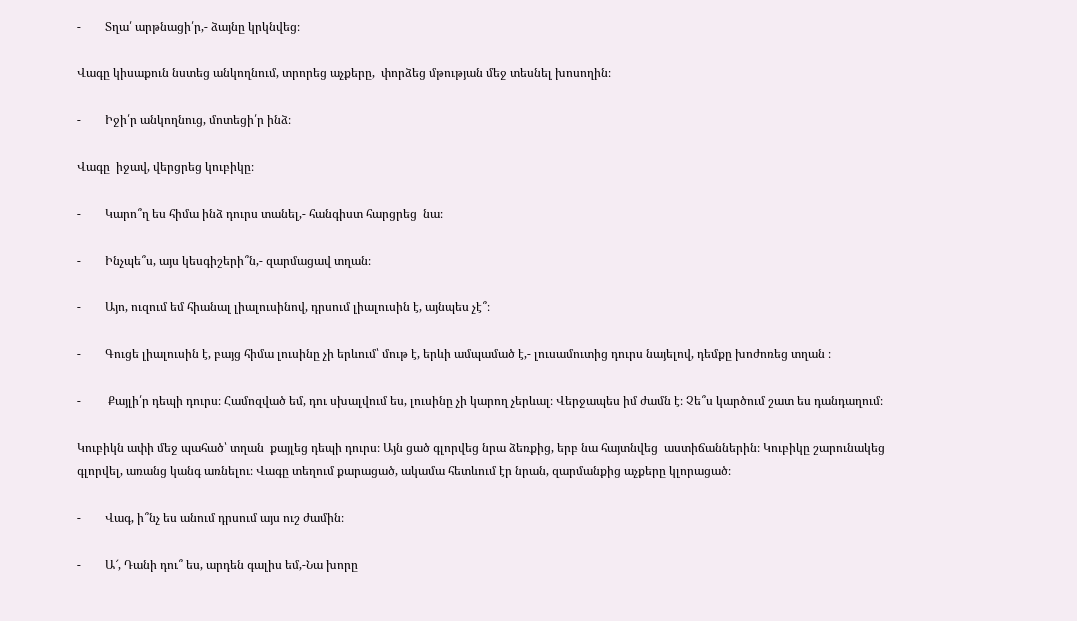-        Տղա՛ արթնացի՛ր,- ձայնը կրկնվեց։

Վագը կիսաքուն նստեց անկողնում, տրորեց աչքերը,  փորձեց մթության մեջ տեսնել խոսողին։

-        Իջի՛ր անկողնուց, մոտեցի՛ր ինձ։

Վագը  իջավ, վերցրեց կուբիկը։

-        Կարո՞ղ ես հիմա ինձ դուրս տանել,- հանգիստ հարցրեց  նա։

-        Ինչպե՞ս, այս կեսգիշերի՞ն,- զարմացավ տղան։

-        Այո, ուզում եմ հիանալ լիալուսինով, դրսում լիալուսին է, այնպես չէ՞։

-        Գուցե լիալուսին է, բայց հիմա լուսինը չի երևում՝ մութ է, երևի ամպամած է,- լուսամուտից դուրս նայելով, դեմքը խոժոռեց տղան ։

-         Քայլի՛ր դեպի դուրս։ Համոզված եմ, դու սխալվում ես, լուսինը չի կարող չերևալ։ Վերջապես իմ ժամն է։ Չե՞ս կարծում շատ ես դանդաղում։

Կուբիկն ափի մեջ պահած՝ տղան  քայլեց դեպի դուրս։ Այն ցած գլորվեց նրա ձեռքից, երբ նա հայտնվեց  աստիճաններին։ Կուբիկը շարունակեց գլորվել, առանց կանգ առնելու։ Վագը տեղում քարացած, ակամա հետևում էր նրան, զարմանքից աչքերը կլորացած։

-        Վագ, ի՞նչ ես անում դրսում այս ուշ ժամին։

-        Ա՜, Դանի դու՞ ես, արդեն գալիս եմ,-Նա խորը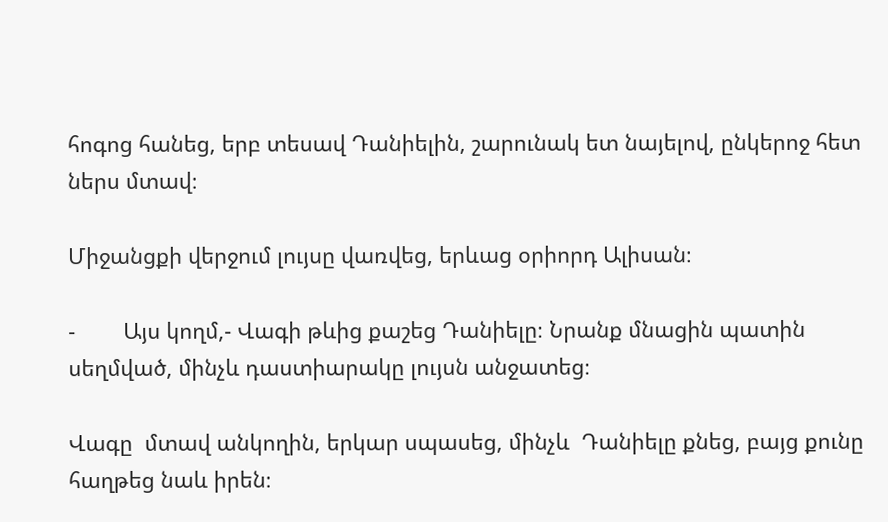հոգոց հանեց, երբ տեսավ Դանիելին, շարունակ ետ նայելով, ընկերոջ հետ ներս մտավ։

Միջանցքի վերջում լույսը վառվեց, երևաց օրիորդ Ալիսան։

-        Այս կողմ,- Վագի թևից քաշեց Դանիելը։ Նրանք մնացին պատին սեղմված, մինչև դաստիարակը լույսն անջատեց։

Վագը  մտավ անկողին, երկար սպասեց, մինչև  Դանիելը քնեց, բայց քունը հաղթեց նաև իրեն։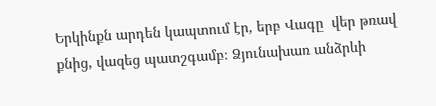Երկինքն արդեն կապտում էր, երբ Վագը  վեր թռավ քնից, վազեց պատշգամբ։ Ձյունախառ անձրևի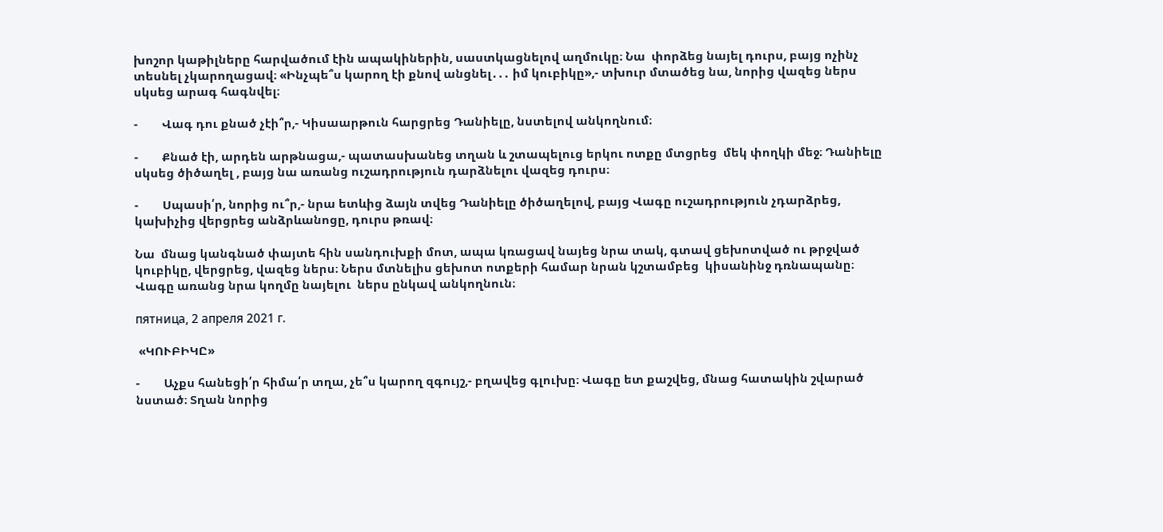խոշոր կաթիլները հարվածում էին ապակիներին, սաստկացնելով աղմուկը։ Նա  փորձեց նայել դուրս, բայց ոչինչ տեսնել չկարողացավ։ «Ինչպե՞ս կարող էի քնով անցնել․․․ իմ կուբիկը»,- տխուր մտածեց նա, նորից վազեց ներս սկսեց արագ հագնվել։

-        Վագ դու քնած չէի՞ր,- Կիսաարթուն հարցրեց Դանիելը, նստելով անկողնում։

-        Քնած էի, արդեն արթնացա,- պատասխանեց տղան և շտապելուց երկու ոտքը մտցրեց  մեկ փողկի մեջ։ Դանիելը սկսեց ծիծաղել , բայց նա առանց ուշադրություն դարձնելու վազեց դուրս։

-        Սպասի՛ր, նորից ու՞ր,- նրա ետևից ձայն տվեց Դանիելը ծիծաղելով, բայց Վագը ուշադրություն չդարձրեց, կախիչից վերցրեց անձրևանոցը, դուրս թռավ։

Նա  մնաց կանգնած փայտե հին սանդուխքի մոտ, ապա կռացավ նայեց նրա տակ, գտավ ցեխոտված ու թրջված  կուբիկը, վերցրեց, վազեց ներս։ Ներս մտնելիս ցեխոտ ոտքերի համար նրան կշտամբեց  կիսանինջ դռնապանը։ Վագը առանց նրա կողմը նայելու  ներս ընկավ անկողնուն։

пятница, 2 апреля 2021 г.

 «ԿՈՒԲԻԿԸ»

-        Աչքս հանեցի՛ր հիմա՛ր տղա, չե՞ս կարող զգույշ,- բղավեց գլուխը։ Վագը ետ քաշվեց, մնաց հատակին շվարած նստած։ Տղան նորից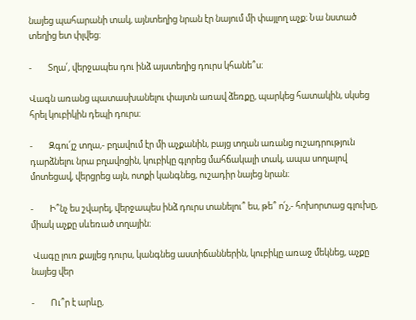նայեց պահարանի տակ, այնտեղից նրան էր նայում մի փայլող աչք։ Նա նստած տեղից ետ փլվեց։

-        Տղա՛, վերջապես դու ինձ այստեղից դուրս կհանե՞ս։

Վագն առանց պատասխանելու փայտն առավ ձեռքը, պարկեց հատակին, սկսեց  հրել կուբիկին դեպի դուրս։

-        Զգու՛յշ տղա,- բղավում էր մի աչքանին, բայց տղան առանց ուշադրություն դարձնելու նրա բղավոցին, կուբիկը գլորեց մահճակալի տակ, ապա սողալով մոտեցավ, վերցրեց այն, ոտքի կանգնեց, ուշադիր նայեց նրան։

-        Ի՞նչ ես շվարել, վերջապես ինձ դուրս տանելու՞ ես, թե՞ ո՛չ,- հոխորտաց գլուխը, միակ աչքը սևեռած տղային։

 Վագը լուռ քայլեց դուրս, կանգնեց աստիճաններին, կուբիկը առաջ մեկնեց, աչքը նայեց վեր

-        Ու՞ր է արևը,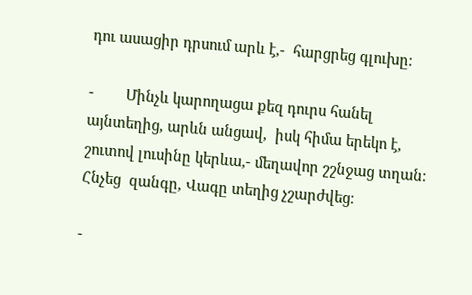դու ասացիր դրսում արև է,-  հարցրեց գլուխը։

-        Մինչև կարողացա քեզ դուրս հանել այնտեղից, արևն անցավ,  իսկ հիմա երեկո է, շուտով լուսինը կերևա,- մեղավոր շշնջաց տղան։ Հնչեց  զանգը, Վագը տեղից չշարժվեց։

-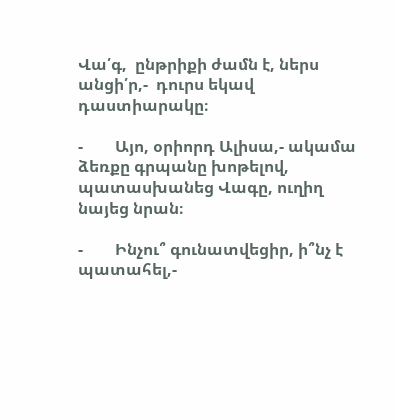Վա՛գ,  ընթրիքի ժամն է, ներս անցի՛ր,-  դուրս եկավ դաստիարակը։

-        Այո, օրիորդ Ալիսա,- ակամա ձեռքը գրպանը խոթելով, պատասխանեց Վագը, ուղիղ նայեց նրան։

-        Ինչու՞ գունատվեցիր, ի՞նչ է պատահել,-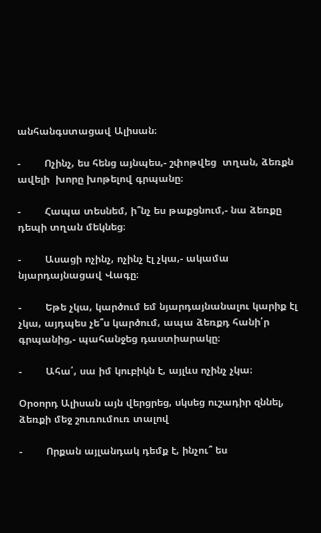անհանգստացավ Ալիսան։

-        Ոչինչ, ես հենց այնպես,- շփոթվեց  տղան, ձեռքն ավելի  խորը խոթելով գրպանը։

-        Հապա տեսնեմ, ի՞նչ ես թաքցնում,- նա ձեռքը դեպի տղան մեկնեց։

-        Ասացի ոչինչ, ոչինչ էլ չկա,- ակամա նյարդայնացավ Վագը։

-        Եթե չկա, կարծում եմ նյարդայնանալու կարիք էլ չկա, այդպես չե՞ս կարծում, ապա ձեռքդ հանի՛ր գրպանից,- պահանջեց դաստիարակը։

-        Ահա՛, սա իմ կուբիկն է, այլևս ոչինչ չկա։

Օրօորդ Ալիսան այն վերցրեց, սկսեց ուշադիր զննել, ձեռքի մեջ շուռումուռ տալով

-        Որքան այլանդակ դեմք է, ինչու՞ ես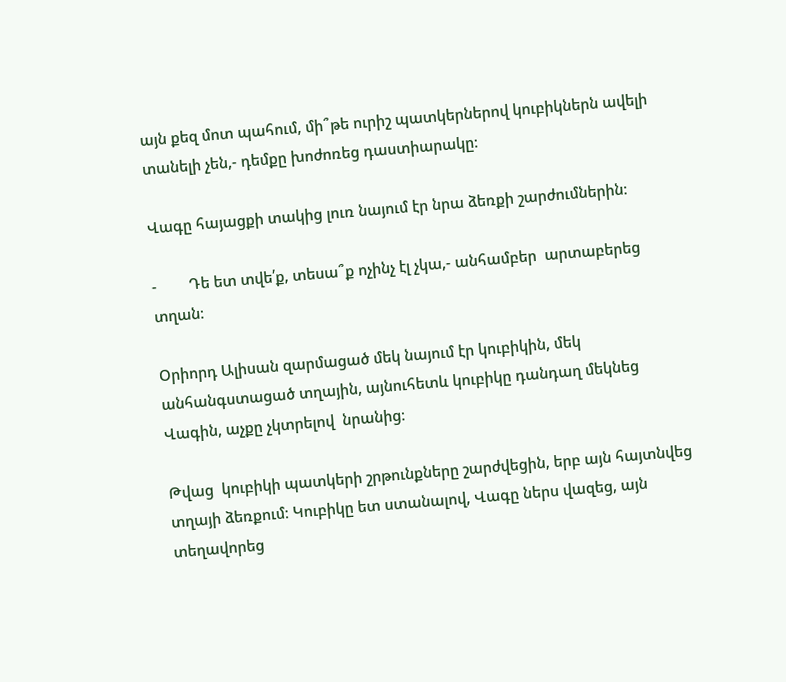այն քեզ մոտ պահում, մի՞թե ուրիշ պատկերներով կուբիկներն ավելի տանելի չեն,- դեմքը խոժոռեց դաստիարակը։

Վագը հայացքի տակից լուռ նայում էր նրա ձեռքի շարժումներին։

-        Դե ետ տվե՛ք, տեսա՞ք ոչինչ էլ չկա,- անհամբեր  արտաբերեց տղան։

Օրիորդ Ալիսան զարմացած մեկ նայում էր կուբիկին, մեկ անհանգստացած տղային, այնուհետև կուբիկը դանդաղ մեկնեց Վագին, աչքը չկտրելով  նրանից։

Թվաց  կուբիկի պատկերի շրթունքները շարժվեցին, երբ այն հայտնվեց տղայի ձեռքում։ Կուբիկը ետ ստանալով, Վագը ներս վազեց, այն տեղավորեց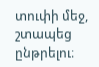տուփի մեջ, շտապեց ընթրելու։